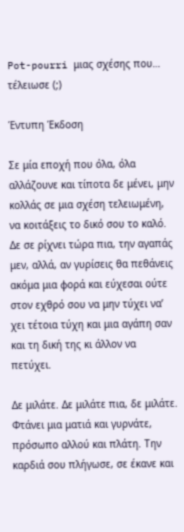Pot-pourri μιας σχέσης που… τέλειωσε (;)

Έντυπη Έκδοση

Σε μία εποχή που όλα, όλα αλλάζουνε και τίποτα δε μένει, μην κολλάς σε μια σχέση τελειωμένη, να κοιτάξεις το δικό σου το καλό. Δε σε ρίχνει τώρα πια, την αγαπάς μεν, αλλά, αν γυρίσεις θα πεθάνεις ακόμα μια φορά και εύχεσαι ούτε στον εχθρό σου να μην τύχει να’ χει τέτοια τύχη και μια αγάπη σαν και τη δική της κι άλλον να πετύχει.

Δε μιλάτε. Δε μιλάτε πια, δε μιλάτε. Φτάνει μια ματιά και γυρνάτε, πρόσωπο αλλού και πλάτη. Την καρδιά σου πλήγωσε, σε έκανε και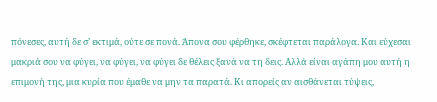πόνεσες, αυτή δε σ’ εκτιμά, ούτε σε πονά. Άπονα σου φέρθηκε, σκέφτεται παράλογα. Και εύχεσαι μακριά σου να φύγει, να φύγει, να φύγει δε θέλεις ξανά να τη δεις. Αλλά είναι αγάπη μου αυτή η επιμονή της, μια κυρία που έμαθε να μην τα παρατά. Κι απορείς αν αισθάνεται τύψεις,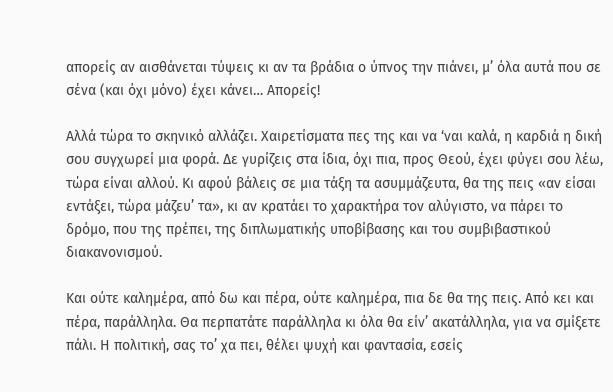απορείς αν αισθάνεται τύψεις κι αν τα βράδια ο ύπνος την πιάνει, μ’ όλα αυτά που σε σένα (και όχι μόνο) έχει κάνει… Απορείς!

Αλλά τώρα το σκηνικό αλλάζει. Χαιρετίσματα πες της και να ‘ναι καλά, η καρδιά η δική σου συγχωρεί μια φορά. Δε γυρίζεις στα ίδια, όχι πια, προς Θεού, έχει φύγει σου λέω, τώρα είναι αλλού. Κι αφού βάλεις σε μια τάξη τα ασυμμάζευτα, θα της πεις «αν είσαι εντάξει, τώρα μάζευ’ τα», κι αν κρατάει το χαρακτήρα τον αλύγιστο, να πάρει το δρόμο, που της πρέπει, της διπλωματικής υποβίβασης και του συμβιβαστικού διακανονισμού.

Και ούτε καλημέρα, από δω και πέρα, ούτε καλημέρα, πια δε θα της πεις. Από κει και πέρα, παράλληλα. Θα περπατάτε παράλληλα κι όλα θα είν’ ακατάλληλα, για να σμίξετε πάλι. Η πολιτική, σας το’ χα πει, θέλει ψυχή και φαντασία, εσείς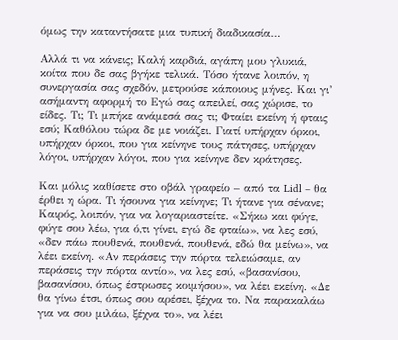όμως την καταντήσατε μια τυπική διαδικασία…

Αλλά τι να κάνεις; Καλή καρδιά, αγάπη μου γλυκιά, κοίτα που δε σας βγήκε τελικά. Τόσο ήτανε λοιπόν, η συνεργασία σας σχεδόν, μετρούσε κάποιους μήνες. Και γι’ ασήμαντη αφορμή το Εγώ σας απειλεί, σας χώρισε, το είδες. Τι; Τι μπήκε ανάμεσά σας τι; Φταίει εκείνη ή φταις εσύ; Καθόλου τώρα δε με νοιάζει. Γιατί υπήρχαν όρκοι, υπήρχαν όρκοι, που για κείνηνε τους πάτησες, υπήρχαν λόγοι, υπήρχαν λόγοι, που για κείνηνε δεν κράτησες.

Και μόλις καθίσετε στο οβάλ γραφείο – από τα Lidl – θα έρθει η ώρα. Τι ήσουνα για κείνηνε; Τι ήτανε για σένανε; Καιρός, λοιπόν, για να λογαριαστείτε. «Σήκω και φύγε, φύγε σου λέω, για ό,τι γίνει, εγώ δε φταίω», να λες εσύ, «δεν πάω πουθενά, πουθενά, πουθενά, εδώ θα μείνω», να λέει εκείνη. «Αν περάσεις την πόρτα τελειώσαμε, αν περάσεις την πόρτα αντίο», να λες εσύ, «βασανίσου, βασανίσου, όπως έστρωσες κοιμήσου», να λέει εκείνη. «Δε θα γίνω έτσι, όπως σου αρέσει, ξέχνα το. Να παρακαλάω για να σου μιλάω, ξέχνα το», να λέει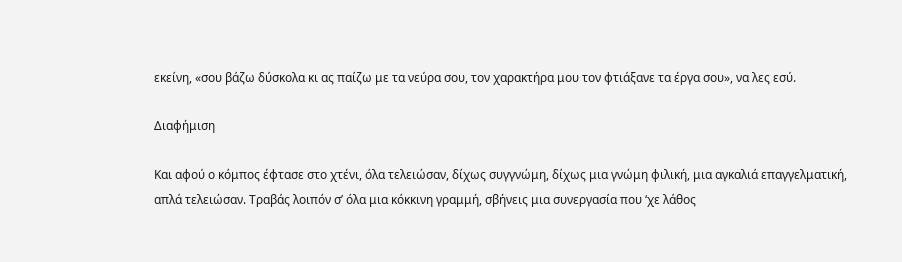εκείνη, «σου βάζω δύσκολα κι ας παίζω με τα νεύρα σου, τον χαρακτήρα μου τον φτιάξανε τα έργα σου», να λες εσύ.

Διαφήμιση

Και αφού ο κόμπος έφτασε στο χτένι, όλα τελειώσαν, δίχως συγγνώμη, δίχως μια γνώμη φιλική, μια αγκαλιά επαγγελματική, απλά τελειώσαν. Τραβάς λοιπόν σ’ όλα μια κόκκινη γραμμή, σβήνεις μια συνεργασία που ‘χε λάθος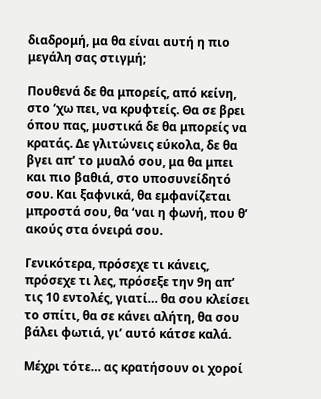διαδρομή, μα θα είναι αυτή η πιο μεγάλη σας στιγμή;

Πουθενά δε θα μπορείς, από κείνη, στο ‘χω πει, να κρυφτείς. Θα σε βρει όπου πας, μυστικά δε θα μπορείς να κρατάς. Δε γλιτώνεις εύκολα, δε θα βγει απ’ το μυαλό σου, μα θα μπει και πιο βαθιά, στο υποσυνείδητό σου. Και ξαφνικά, θα εμφανίζεται μπροστά σου, θα ‘ναι η φωνή, που θ’ ακούς στα όνειρά σου.

Γενικότερα, πρόσεχε τι κάνεις, πρόσεχε τι λες, πρόσεξε την 9η απ’ τις 10 εντολές, γιατί… θα σου κλείσει το σπίτι, θα σε κάνει αλήτη, θα σου βάλει φωτιά, γι’ αυτό κάτσε καλά.

Μέχρι τότε… ας κρατήσουν οι χοροί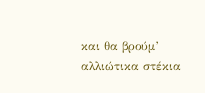και θα βρούμ’ αλλιώτικα στέκια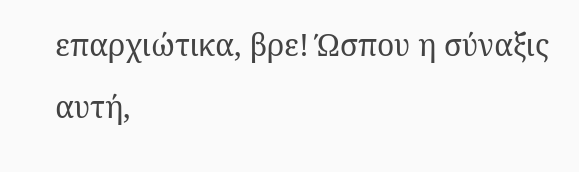επαρχιώτικα, βρε! Ώσπου η σύναξις αυτή,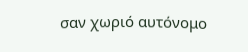σαν χωριό αυτόνομο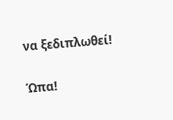να ξεδιπλωθεί!

Ώπα!